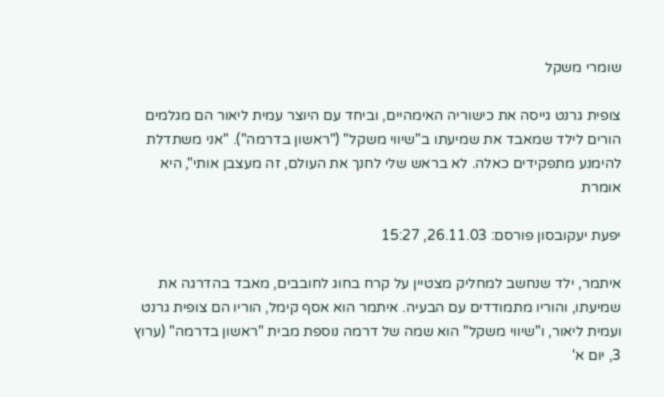שומרי משקל

צופית גרנט גייסה את כישוריה האימהיים, וביחד עם היוצר עמית ליאור הם מגלמים הורים לילד שמאבד את שמיעתו ב"שיווי משקל" ("ראשון בדרמה"). "אני משתדלת להימנע מתפקידים כאלה. לא בראש שלי לחנך את העולם, זה מעצבן אותי", היא אומרת

יפעת יעקובסון פורסם: 26.11.03, 15:27

איתמר, ילד שנחשב למחליק מצטיין על קרח בחוג לחובבים, מאבד בהדרגה את שמיעתו, והוריו מתמודדים עם הבעיה. איתמר הוא אסף קימל, הוריו הם צופית גרנט ועמית ליאור, ו"שיווי משקל" הוא שמה של דרמה נוספת מבית "ראשון בדרמה" (ערוץ 3, יום א'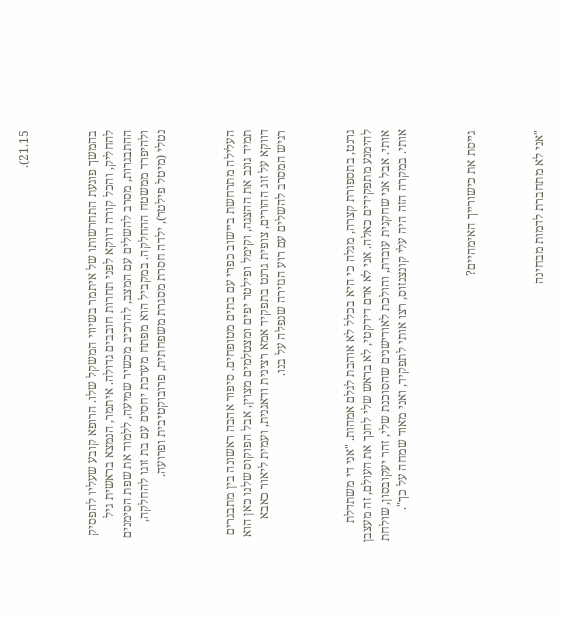21.15).



בהמשך פוגעת התחרשותו של איתמר בשיווי המשקל שלו. הרופא קובע שעליו להפסיק להחליק, והכל קורה דווקא לפני תחרות חובבים גדולה. איתמר, הנמצא בראשית גיל ההתבגרות, מסרב להשלים עם המצב, להרכיב מכשיר שמיעה, ללמוד את שפת הסימנים ולהיפרד ממשטח ההחלקה. במקביל הוא מפתח מערכת יחסים עם בת זוגו להחלקה, נטלי (מיטל פילטר), ילדה חסרת מסגרת משפחתית, פרובוקטיבית ופרועה.



העלילה מתרחשת ביישוב כפרי עם בתים מטופחים. סיפור אהבה ראשונה בין מתבגרים תמיד גונב את ההצגה, וקימל ופילטר יפים ומצטלמים מצוין, אבל הפוקוס שלנו כאן הוא דווקא על זוג ההורים, צופית גרנט בתפקיד אמא רצינית ודאגנית, ועמית ליאור כאבא רגיש המסרב להשלים עם רוע הגזירה שנפלה על בנו.



גרנט, בתספורת קצרה, מגלה כי היא בכלל לא אוהבת לגלם אמהות. "אני די משתדלת להימנע מתפקידים כאלה. אני לא אדם דידקטי, לא בראש שלי לחנך את העולם, זה מעצבן אותי. אבל אני שחקנית עובדת, והולכת לאודישנים שהסוכנת שלי, זהר יעקובסון, שולחת אותי. במקרה הזה היה עלי קונצנזוס, רצו אותי לתפקיד, ואני מאוד שמחה על כך".



גייסת את כישורייך האימהיים?



"אני לא מתחברת לדמות מבחינה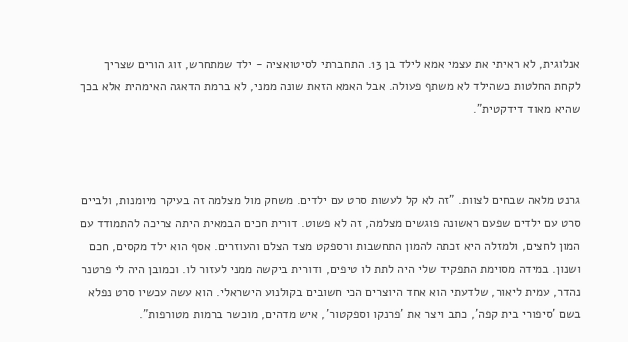אנלוגית, לא ראיתי את עצמי אמא לילד בן 13. התחברתי לסיטואציה - ילד שמתחרש, זוג הורים שצריך לקחת החלטות כשהילד לא משתף פעולה. אבל האמא הזאת שונה ממני, לא ברמת הדאגה האימהית אלא בכך שהיא מאוד דידקטית".



גרנט מלאה שבחים לצוות. "זה לא קל לעשות סרט עם ילדים. משחק מול מצלמה זה בעיקר מיומנות, ולביים סרט עם ילדים שפעם ראשונה פוגשים מצלמה, זה לא פשוט. דורית חכים הבמאית היתה צריכה להתמודד עם המון לחצים, ולמזלה היא זכתה להמון התחשבות ורספקט מצד הצלם והעוזרים. אסף הוא ילד מקסים, חכם ושנון. במידה מסוימת התפקיד שלי היה לתת לו טיפים, ודורית ביקשה ממני לעזור לו. וכמובן היה לי פרטנר נהדר, עמית ליאור, שלדעתי הוא אחד היוצרים הכי חשובים בקולנוע הישראלי. הוא עשה עכשיו סרט נפלא בשם 'סיפורי בית קפה', כתב ויצר את 'פרנקו וספקטור', איש מדהים, מוכשר ברמות מטורפות".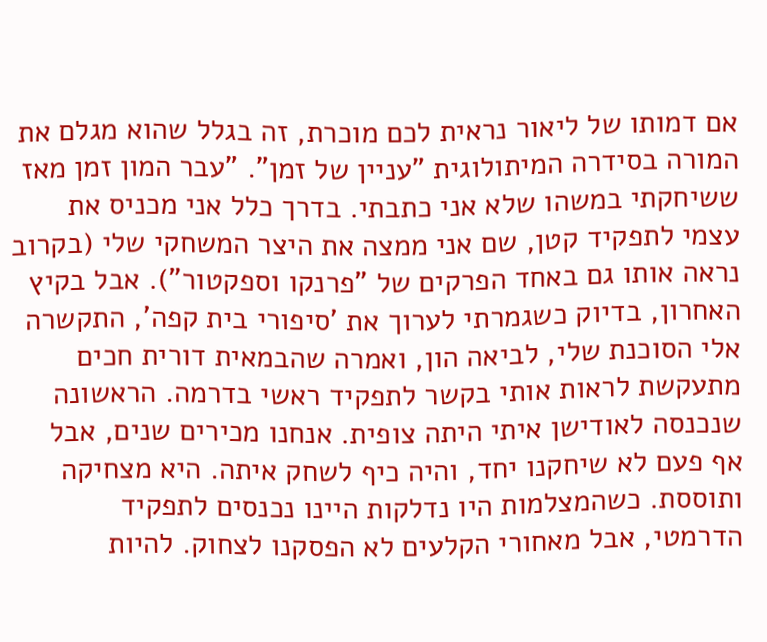אם דמותו של ליאור נראית לכם מוכרת, זה בגלל שהוא מגלם את המורה בסידרה המיתולוגית "עניין של זמן". "עבר המון זמן מאז ששיחקתי במשהו שלא אני כתבתי. בדרך כלל אני מכניס את עצמי לתפקיד קטן, שם אני ממצה את היצר המשחקי שלי (בקרוב נראה אותו גם באחד הפרקים של "פרנקו וספקטור"). אבל בקיץ האחרון, בדיוק כשגמרתי לערוך את 'סיפורי בית קפה', התקשרה אלי הסוכנת שלי, לביאה הון, ואמרה שהבמאית דורית חכים מתעקשת לראות אותי בקשר לתפקיד ראשי בדרמה. הראשונה שנכנסה לאודישן איתי היתה צופית. אנחנו מכירים שנים, אבל אף פעם לא שיחקנו יחד, והיה כיף לשחק איתה. היא מצחיקה ותוססת. כשהמצלמות היו נדלקות היינו נכנסים לתפקיד הדרמטי, אבל מאחורי הקלעים לא הפסקנו לצחוק. להיות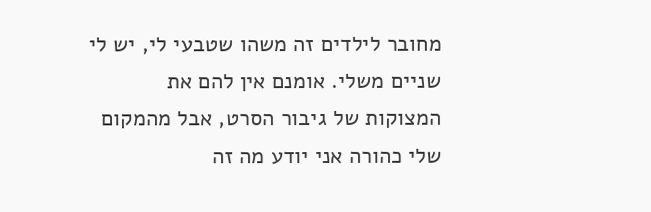מחובר לילדים זה משהו שטבעי לי, יש לי שניים משלי. אומנם אין להם את המצוקות של גיבור הסרט, אבל מהמקום שלי כהורה אני יודע מה זה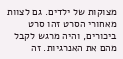מצוקות של ילדים. גם לצוות מאחורי הסרט זהו סרט ביכורים, והיה מרגש לקבל מהם את האנרגיות. זה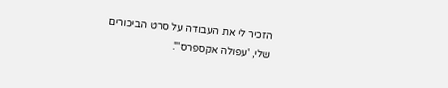הזכיר לי את העבודה על סרט הביכורים שלי, 'עפולה אקספרס'".